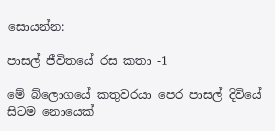සොයන්න:

පාසල් ජීවිතයේ රස කතා -1

මේ බ්ලොගයේ කතුවරයා පෙර පාසල් දිවියේ සිටම නොයෙක්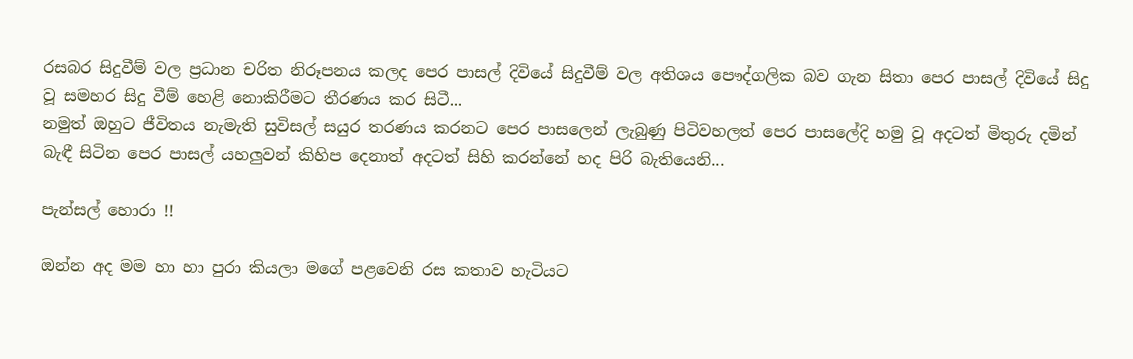රසබර සිදුවීම් වල ප්‍රධාන චරිත නිරූපනය කලද පෙර පාසල් දිවියේ සිදුවීම් වල අතිශය පෞද්ගලික බව ගැන සිතා පෙර පාසල් දිවියේ සිදු වූ සමහර සිදු වීම් හෙළි නොකිරීමට තීරණය කර සිටී...
නමුත් ඔහුට ජීවිතය නැමැති සුවිසල් සයුර තරණය කරනට පෙර පාසලෙන් ලැබුණු පිටිවහලත් පෙර පාසලේදි හමු වූ අදටත් මිතුරු දමින් බැඳී සිටින පෙර පාසල් යහලුවන් කිහිප දෙනාත් අදටත් සිහි කරන්නේ හද පිරි බැතියෙනි...

පැන්සල් හොරා !!

ඔන්න අද මම හා හා පුරා කියලා මගේ පළවෙනි රස කතාව හැටියට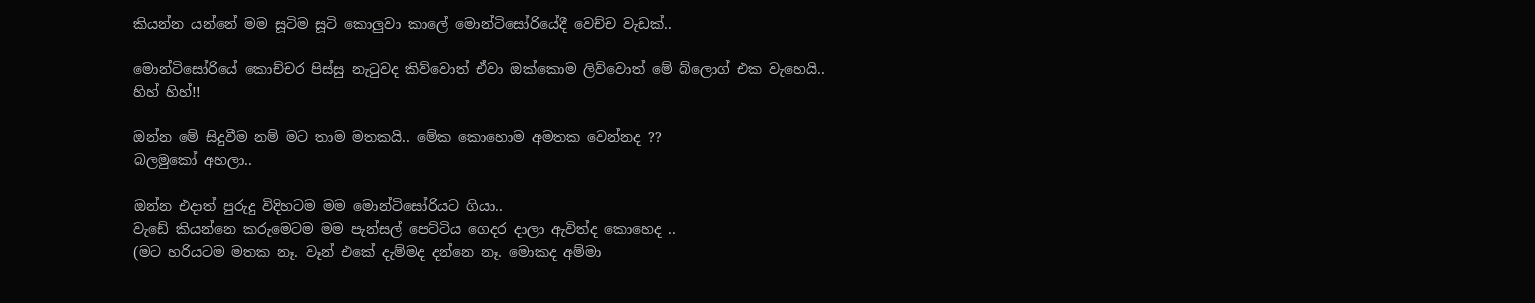කියන්න යන්නේ මම සූටිම සූටි කොලුවා කාලේ මොන්ටිසෝරියේදී වෙච්ච වැඩක්..

මොන්ටිසෝරියේ කොච්චර පිස්සු නැටුවද කිව්වොත් ඒවා ඔක්කොම ලිව්වොත් මේ බ්ලොග් එක වැහෙයි..
හිහ් හිහ්!!

ඔන්න මේ සිදුවීම නම් මට තාම මතකයි.. මේක කොහොම අමතක වෙන්නද ??
බලමුකෝ අහලා..

ඔන්න එදාත් පුරුදු විදිහටම මම මොන්ටිසෝරියට ගියා..
වැඩේ කියන්නෙ කරුමෙටම මම පැන්සල් පෙට්ටිය ගෙදර දාලා ඇවිත්ද කොහෙද ..
(මට හරියටම මතක නෑ. වෑන් එකේ දැම්මද දන්නෙ නෑ. මොකද අම්මා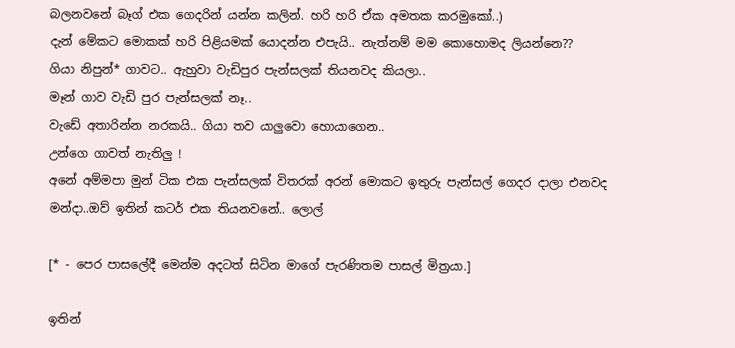බලනවනේ බෑග් එක ගෙදරින් යන්න කලින්. හරි හරි ඒක අමතක කරමුකෝ..)
දැන් මේකට මොකක් හරි පිළියමක් යොදන්න එපැයි.. නැත්නම් මම කොහොමද ලියන්නෙ??
ගියා නිපුන්* ගාවට.. ඇහුවා වැඩිපුර පැන්සලක් තියනවද කියලා..
මෑන් ගාව වැඩි පුර පැන්සලක් නෑ..
වැඩේ අතාරින්න නරකයි.. ගියා තව යාලුවො හොයාගෙන..
උන්ගෙ ගාවත් නැතිලු !
අනේ අම්මපා මුන් ටික එක පැන්සලක් විතරක් අරන් මොකට ඉතුරු පැන්සල් ගෙදර දාලා එනවද මන්දා..ඔව් ඉතින් කටර් එක තියනවනේ.. ලොල්

[* - පෙර පාසලේදී මෙන්ම අදටත් සිටින මාගේ පැරණිතම පාසල් මිත්‍රයා.]

ඉතින්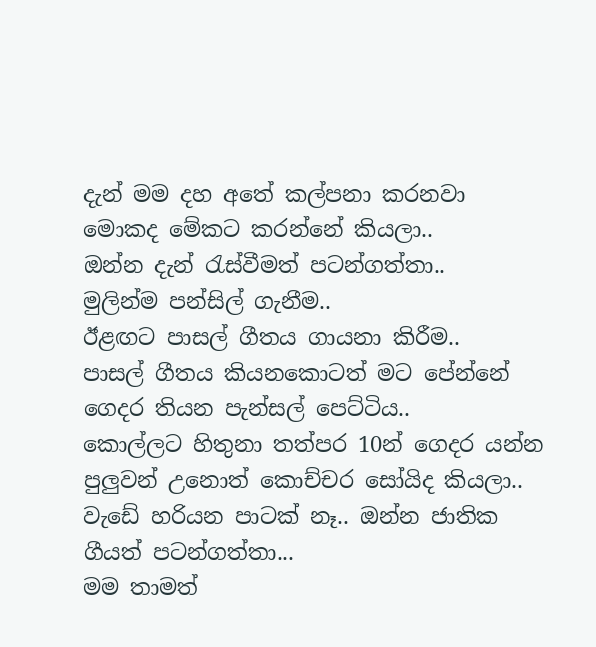දැන් මම දහ අතේ කල්පනා කරනවා මොකද මේකට කරන්නේ කියලා..
ඔන්න දැන් රැස්වීමත් පටන්ගත්තා..
මුලින්ම පන්සිල් ගැනීම..
ඊළඟට පාසල් ගීතය ගායනා කිරීම..
පාසල් ගීතය කියනකොටත් මට පේන්නේ ගෙදර තියන පැන්සල් පෙට්ටිය..
කොල්ලට හිතුනා තත්පර 10න් ගෙදර යන්න පුලුවන් උනොත් කොච්චර සෝයිද කියලා..
වැඩේ හරියන පාටක් නෑ.. ඔන්න ජාතික ගීයත් පටන්ගත්තා...
මම තාමත්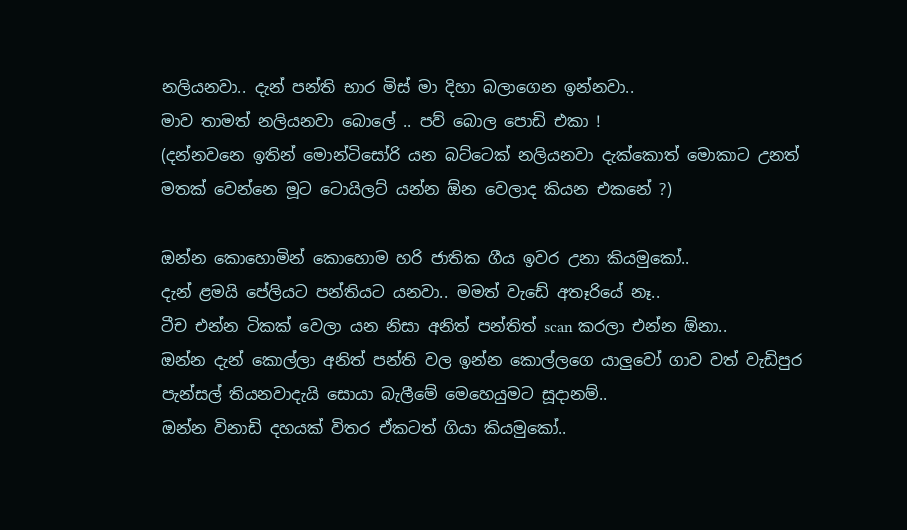නලියනවා.. දැන් පන්ති භාර මිස් මා දිහා බලාගෙන ඉන්නවා..
මාව තාමත් නලියනවා බොලේ .. පව් බොල පොඩි එකා !
(දන්නවනෙ ඉතින් මොන්ටිසෝරි යන බට්ටෙක් නලියනවා දැක්කොත් මොකාට උනත් මතක් වෙන්නෙ මූට ටොයිලට් යන්න ඕන වෙලාද කියන එකනේ ?)

ඔන්න කොහොමින් කොහොම හරි ජාතික ගීය ඉවර උනා කියමුකෝ..
දැන් ළමයි පේලියට පන්තියට යනවා.. මමත් වැඩේ අතෑරියේ නෑ..
ටීච එන්න ටිකක් වෙලා යන නිසා අනිත් පන්තිත් scan කරලා එන්න ඕනා..
ඔන්න දැන් කොල්ලා අනිත් පන්ති වල ඉන්න කොල්ලගෙ යාලුවෝ ගාව වත් වැඩිපුර පැන්සල් තියනවාදැයි සොයා බැලීමේ මෙහෙයුමට සූදානම්..
ඔන්න විනාඩි දහයක් විතර ඒකටත් ගියා කියමුකෝ..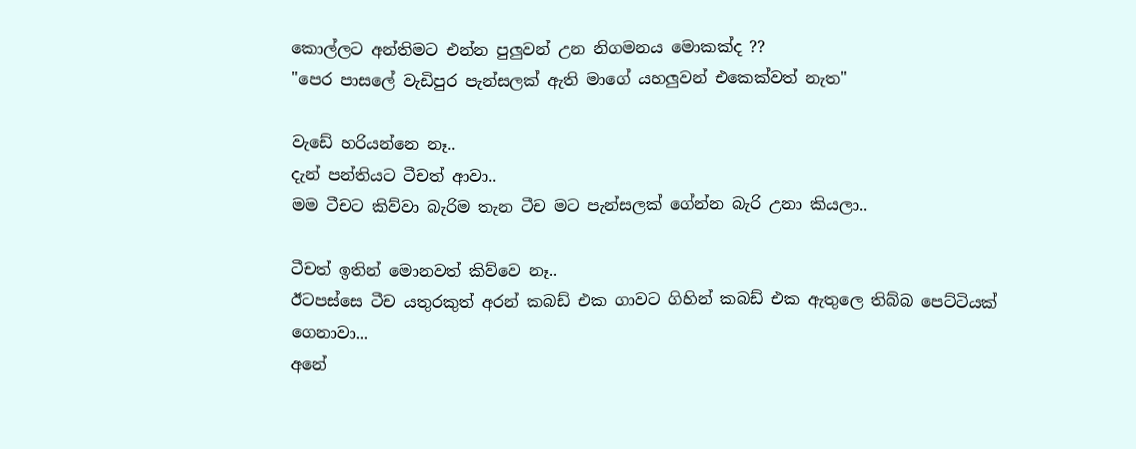කොල්ලට අන්තිමට එන්න පුලුවන් උන නිගමනය මොකක්ද ??
"පෙර පාසලේ වැඩිපුර පැන්සලක් ඇති මාගේ යහලුවන් එකෙක්වත් නැත"

වැඩේ හරියන්නෙ නෑ..
දැන් පන්තියට ටීචත් ආවා..
මම ටීචට කිව්වා බැරිම තැන ටීච මට පැන්සලක් ගේන්න බැරි උනා කියලා..

ටීචත් ඉතින් මොනවත් කිව්වෙ නෑ..
ඊටපස්සෙ ටීච යතුරකුත් අරන් කබඩ් එක ගාවට ගිහින් කබඩ් එක ඇතුලෙ තිබ්බ පෙට්ටියක් ගෙනාවා...
අනේ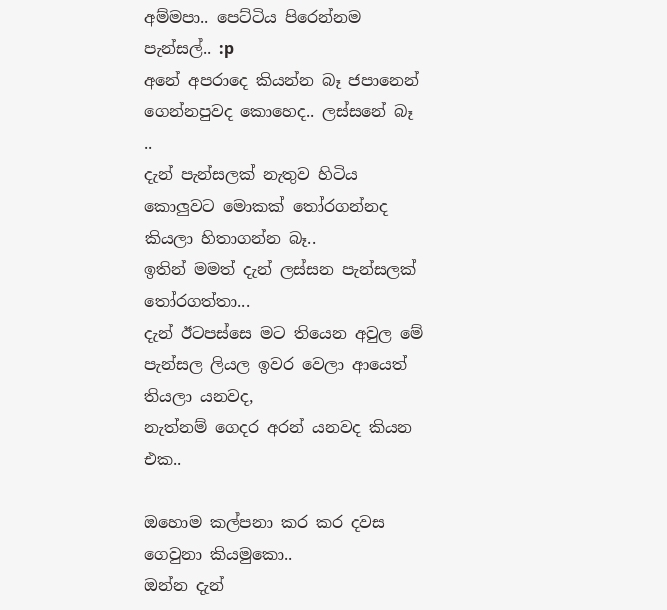අම්මපා.. පෙට්ටිය පිරෙන්නම පැන්සල්.. :p
අනේ අපරාදෙ කියන්න බෑ ජපානෙන් ගෙන්නපුවද කොහෙද.. ලස්සනේ බෑ ..
දැන් පැන්සලක් නැතුව හිටිය කොලුවට මොකක් තෝරගන්නද කියලා හිතාගන්න බෑ..
ඉතින් මමත් දැන් ලස්සන පැන්සලක් තෝරගත්තා...
දැන් ඊටපස්සෙ මට තියෙන අවුල මේ පැන්සල ලියල ඉවර වෙලා ආයෙත් තියලා යනවද,
නැත්නම් ගෙදර අරන් යනවද කියන එක..

ඔහොම කල්පනා කර කර දවස ගෙවුනා කියමුකො..
ඔන්න දැන්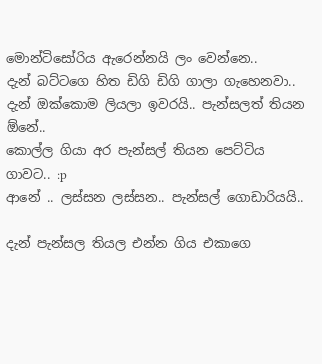මොන්ටිසෝරිය ඇරෙන්නයි ලං වෙන්නෙ..
දැන් බට්ටගෙ හිත ඩිගි ඩිගි ගාලා ගැහෙනවා..
දැන් ඔක්කොම ලියලා ඉවරයි.. පැන්සලත් තියන ඕනේ..
කොල්ල ගියා අර පැන්සල් තියන පෙට්ටිය ගාවට.. :p
ආනේ .. ලස්සන ලස්සන.. පැන්සල් ගොඩාරියයි..

දැන් පැන්සල තියල එන්න ගිය එකාගෙ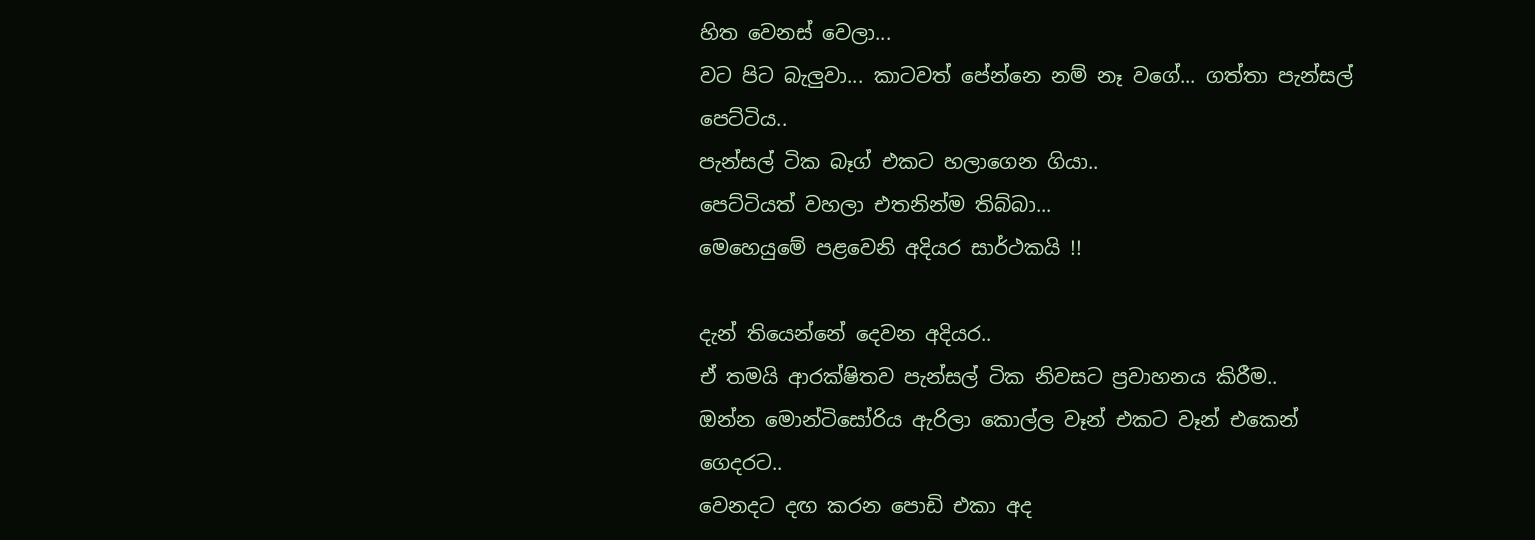හිත වෙනස් වෙලා...
වට පිට බැලුවා... කාටවත් පේන්නෙ නම් නෑ වගේ... ගත්තා පැන්සල් පෙට්ටිය..
පැන්සල් ටික බෑග් එකට හලාගෙන ගියා..
පෙට්ටියත් වහලා එතනින්ම තිබ්බා...
මෙහෙයුමේ පළවෙනි අදියර සාර්ථකයි !!

දැන් තියෙන්නේ දෙවන අදියර..
ඒ තමයි ආරක්ෂිතව පැන්සල් ටික නිවසට ප්‍රවාහනය කිරීම..
ඔන්න මොන්ටිසෝරිය ඇරිලා කොල්ල වෑන් එකට වෑන් එකෙන් ගෙදරට..
වෙනදට දඟ කරන පොඩි එකා අද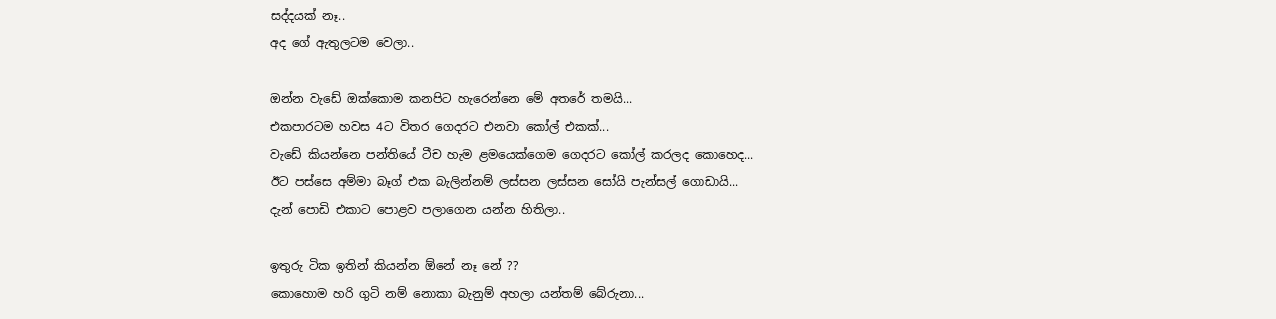සද්දයක් නෑ..
අද ගේ ඇතුලටම වෙලා..

ඔන්න වැඩේ ඔක්කොම කනපිට හැරෙන්නෙ මේ අතරේ තමයි...
එකපාරටම හවස 4ට විතර ගෙදරට එනවා කෝල් එකක්...
වැඩේ කියන්නෙ පන්තියේ ටීච හැම ළමයෙක්ගෙම ගෙදරට කෝල් කරලද කොහෙද...
ඊට පස්සෙ අම්මා බෑග් එක බැලින්නම් ලස්සන ලස්සන සෝයි පැන්සල් ගොඩායි...
දැන් පොඩි එකාට පොළව පලාගෙන යන්න හිතිලා..

ඉතුරු ටික ඉතින් කියන්න ඕනේ නෑ නේ ??
කොහොම හරි ගුටි නම් නොකා බැනුම් අහලා යන්තම් බේරුනා...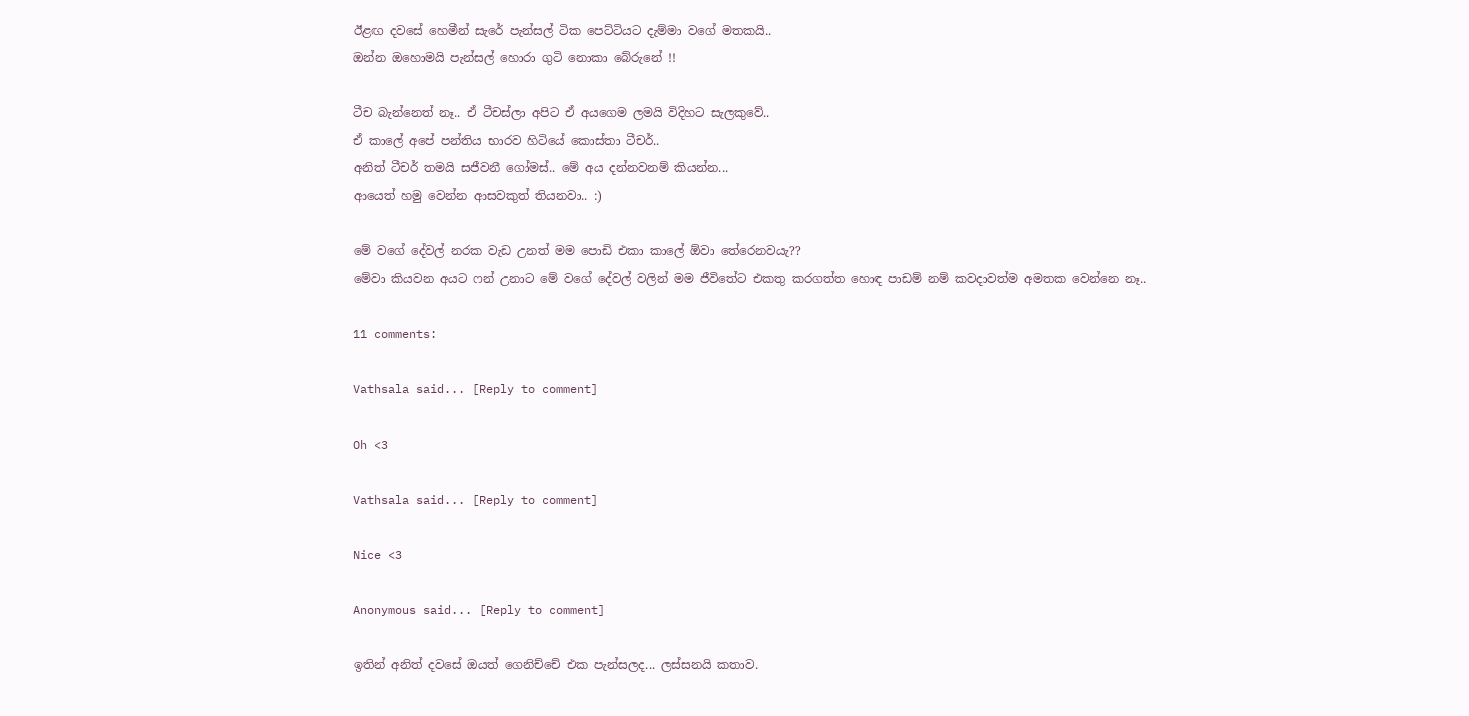ඊළඟ දවසේ හෙමීන් සැරේ පැන්සල් ටික පෙට්ටියට දැම්මා වගේ මතකයි..
ඔන්න ඔහොමයි පැන්සල් හොරා ගුටි නොකා බේරුනේ !!

ටීච බැන්නෙත් නෑ.. ඒ ටීචස්ලා අපිට ඒ අයගෙම ලමයි විදිහට සැලකුවේ..
ඒ කාලේ අපේ පන්තිය භාරව හිටියේ කොස්තා ටීචර්..
අනිත් ටීචර් තමයි සජීවනී ගෝමස්.. මේ අය දන්නවනම් කියන්න...
ආයෙත් හමු වෙන්න ආසවකුත් තියනවා.. :)

මේ වගේ දේවල් නරක වැඩ උනත් මම පොඩි එකා කාලේ ඕවා තේරෙනවයැ??
මේවා කියවන අයට ෆන් උනාට මේ වගේ දේවල් වලින් මම ජීවිතේට එකතු කරගත්ත හොඳ පාඩම් නම් කවදාවත්ම අමතක වෙන්නෙ නෑ..

11 comments:

Vathsala said... [Reply to comment]

Oh <3

Vathsala said... [Reply to comment]

Nice <3

Anonymous said... [Reply to comment]

ඉතින් අනිත් දවසේ ඔයත් ගෙනිච්චේ එක පැන්සලද... ලස්සනයි කතාව.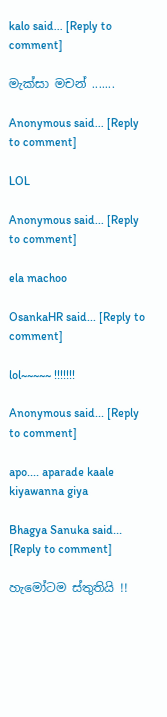kalo said... [Reply to comment]

මැක්සා මචන් .......

Anonymous said... [Reply to comment]

LOL

Anonymous said... [Reply to comment]

ela machoo

OsankaHR said... [Reply to comment]

lol~~~~~ !!!!!!!

Anonymous said... [Reply to comment]

apo.... aparade kaale kiyawanna giya

Bhagya Sanuka said... [Reply to comment]

හැමෝටම ස්තුතියි !!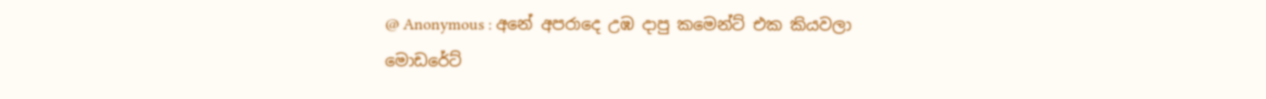@ Anonymous : අනේ අපරාදෙ උඹ දාපු කමෙන්ට් එක කියවලා මොඩරේට්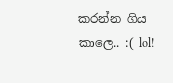කරන්න ගිය කාලෙ.. :( lol!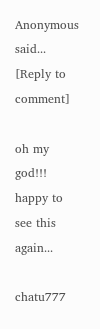Anonymous said... [Reply to comment]

oh my god!!! happy to see this again...

chatu777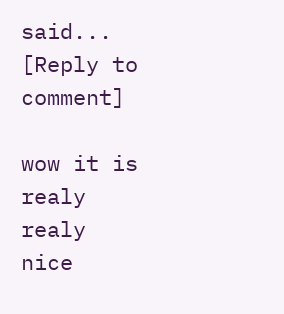said... [Reply to comment]

wow it is realy realy nice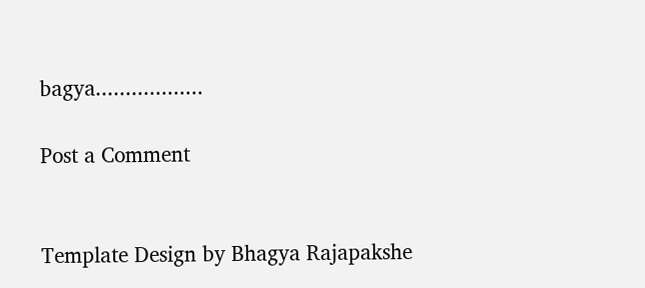bagya..................

Post a Comment


Template Design by Bhagya Rajapakshe